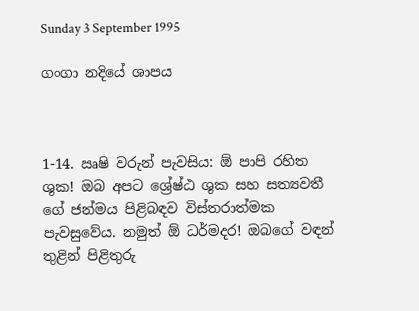Sunday 3 September 1995

ගංගා නදියේ ශාපය



1-14. ඍෂි වරුන් පැවසිය: ඕ පාපි රහිත ශුක! ඔබ අපට ශ්‍රේෂ්ඨ ශුක සහ සත්‍යවතී ගේ ජන්මය පිළිබඳව විස්තරාත්මක පැවසුවේය. නමුත් ඕ ධර්මදර! ඔබගේ වඳන් තුළින් පිළිතුරු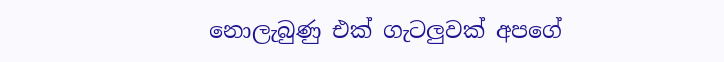නොලැබුණු එක් ගැටලුවක් අපගේ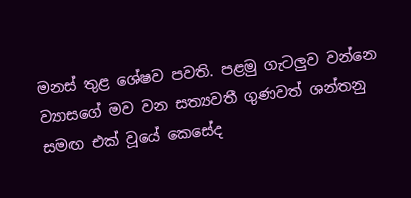මනස් තුළ ශේෂව පවති. පළමු ගැටලුව වන්නෙ ව්‍යාසගේ මව වන සත්‍යවතී ගුණවත් ශන්තනු සමඟ එක් වූයේ කෙසේද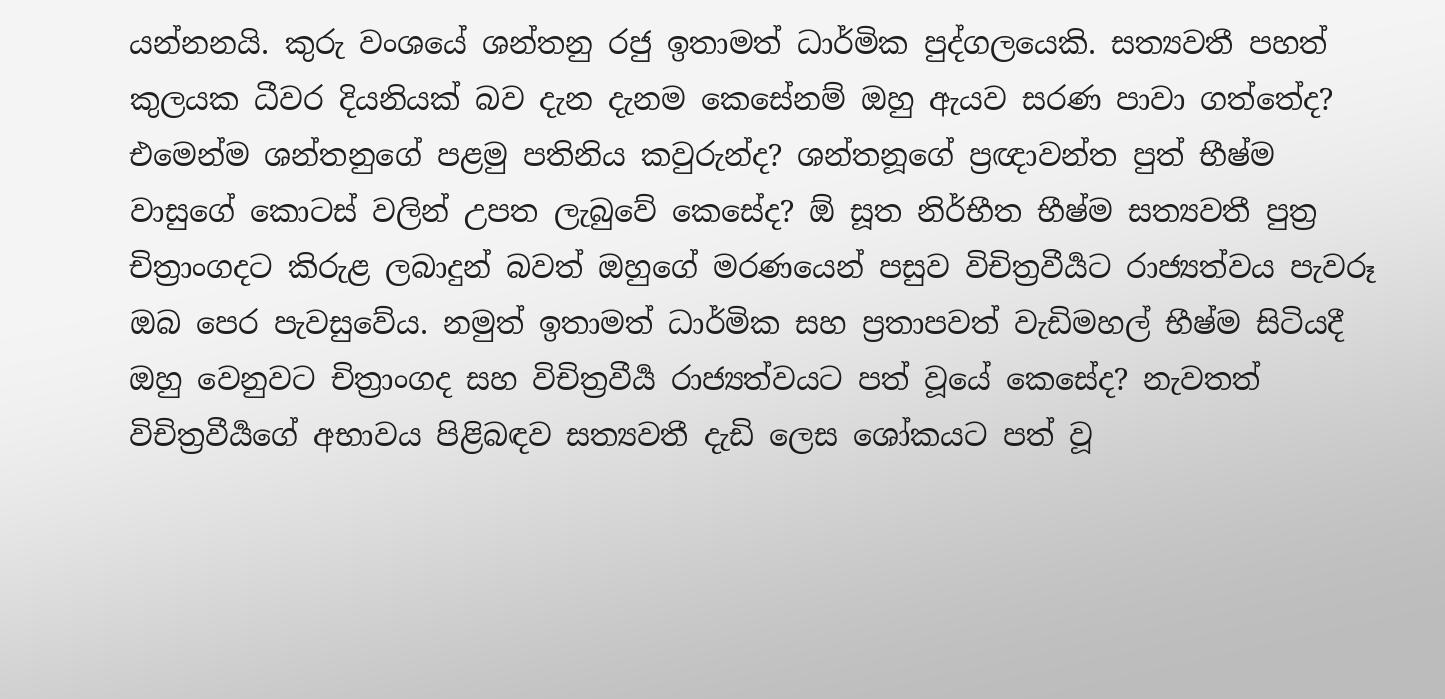යන්නනයි. කුරු වංශයේ ශන්තනු රජු ඉතාමත් ධාර්මික පුද්ගලයෙකි. සත්‍යවතී පහත් කුලයක ධීවර දියනියක් බව දැන දැනම කෙසේනම් ඔහු ඇයව සරණ පාවා ගත්තේද? එමෙන්ම ශන්තනුගේ පළමු පතිනිය කවුරුන්ද? ශන්තනූගේ ප්‍රඥාවන්ත පුත් භීෂ්ම වාසුගේ කොටස් වලින් උපත ලැබුවේ කෙසේද? ඕ සූත නිර්භීත භීෂ්ම සත්‍යවතී පුත්‍ර චිත්‍රාංගදට කිරුළ ලබාදුන් බවත් ඔහුගේ මරණයෙන් පසුව විචිත්‍රවීර්‍යට රාජ්‍යත්වය පැවරූ ඔබ පෙර පැවසුවේය. නමුත් ඉතාමත් ධාර්මික සහ ප්‍රතාපවත් වැඩිමහල් භීෂ්ම සිටියදී ඔහු වෙනුවට චිත්‍රාංගද සහ විචිත්‍රවීර්‍ය රාජ්‍යත්වයට පත් වූයේ කෙසේද? නැවතත් විචිත්‍රවීර්‍යගේ අභාවය පිළිබඳව සත්‍යවතී දැඩි ලෙස ශෝකයට පත් වූ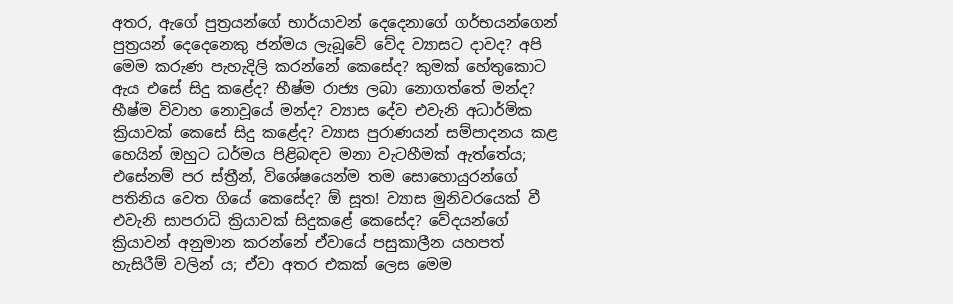අතර, ඇගේ පුත්‍රයන්ගේ භාර්යාවන් දෙදෙනාගේ ගර්භයන්ගෙන් පුත්‍රයන් දෙදෙනෙකු ජන්මය ලැබූවේ වේද ව්‍යාසට දාවද? අපි මෙම කරුණ පැහැදිලි කරන්නේ කෙසේද? කුමක් හේතුකොට ඇය එසේ සිදු කළේද? භීෂ්ම රාජ්‍ය ලබා නොගත්තේ මන්ද? භීෂ්ම විවාහ නොවූයේ මන්ද? ව්‍යාස දේව එවැනි අධාර්මික ක්‍රියාවක් කෙසේ සිදු කළේද? ව්‍යාස පුරාණයන් සම්පාදනය කළ හෙයින් ඔහුට ධර්මය පිළිබඳව මනා වැටහීමක් ඇත්තේය; එසේනම් පර ස්ත්‍රීන්, විශේෂයෙන්ම තම සොහොයුරන්ගේ පතිනිය වෙත ගියේ කෙසේද? ඕ සූත! ව්‍යාස මුනිවරයෙක් වී එවැනි සාපරාධි ක්‍රියාවක් සිදුකළේ කෙසේද? වේදයන්ගේ ක්‍රියාවන් අනුමාන කරන්නේ ඒවායේ පසුකාලීන යහපත් හැසිරීම් වලින් ය; ඒවා අතර එකක් ලෙස මෙම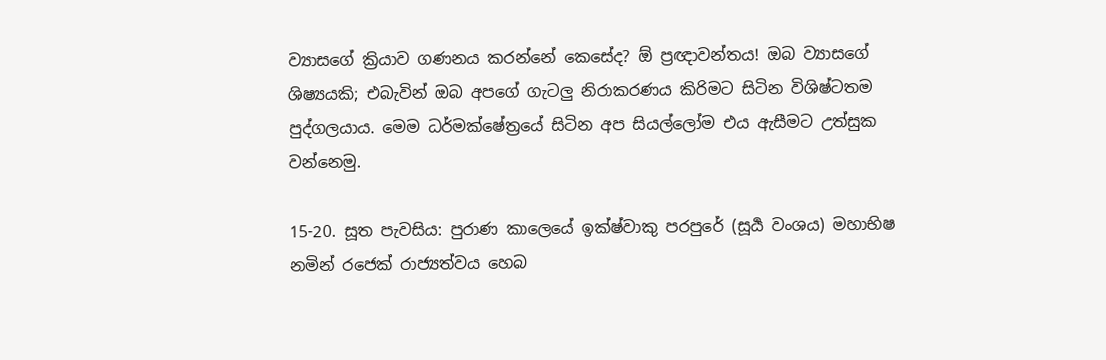ව්‍යාසගේ ක්‍රියාව ගණනය කරන්නේ කෙසේද? ඕ ප්‍රඥාවන්තය! ඔබ ව්‍යාසගේ ශිෂ්‍යයකි; එබැවින් ඔබ අපගේ ගැටලු නිරාකරණය කිරිමට සිටින විශිෂ්ටතම පුද්ගලයාය. මෙම ධර්මක්ෂේත්‍රයේ සිටින අප සියල්ලෝම එය ඇසීමට උත්සුක වන්නෙමු.

15-20. සූත පැවසිය: පුරාණ කාලෙයේ ඉක්ෂ්වාකු පරපුරේ (සූර්‍ය වංශය) මහාභිෂ නමින් රජෙක් රාජ්‍යත්වය හෙබ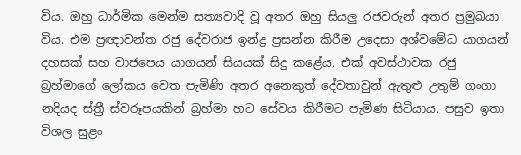විය. ඔහු ධාර්මික මෙන්ම සත්‍යවාදි වූ අතර ඔහු සියලු රජවරුන් අතර ප්‍රමුඛයා විය. එම ප්‍රඥාවන්ත රජු දේවරාජ ඉන්ද්‍ර ප්‍රසන්න කිරීම උදෙසා අශ්වමේධ යාගයන් දහසක් සහ වාජපෙය යාගයන් සියයක් සිදු කළේය. එක් අවස්ථාවක රජු බ්‍රහ්මාගේ ලෝකය වෙත පැමිණි අතර අනෙකුත් දේවතාවුන් ඇතුළු උතුම් ගංගා නදියද ස්ත්‍රී ස්වරූපයකින් බ්‍රහ්මා හට සේවය කිරීමට පැමිණ සිටියාය. පසුව ඉතා විශල සුළං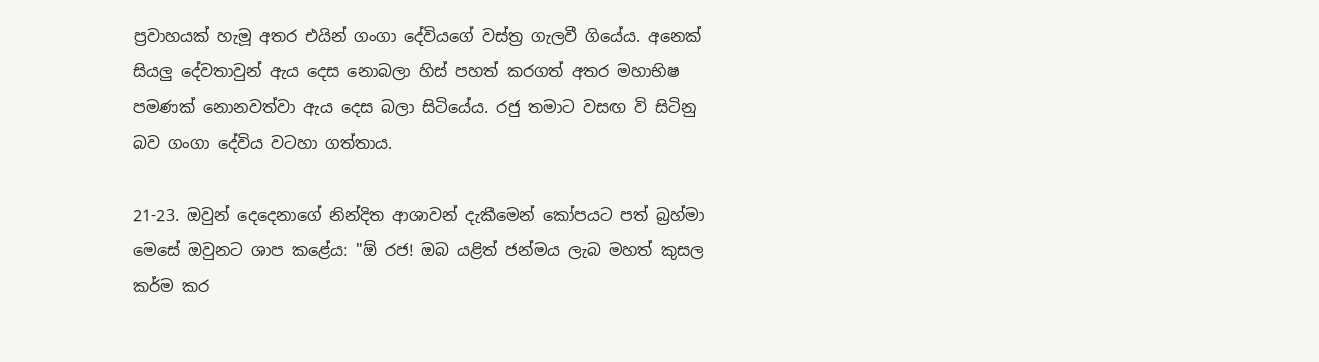ප්‍රවාහයක් හැමූ අතර එයින් ගංගා දේවියගේ වස්ත්‍ර ගැලවී ගියේය. අනෙක් සියලු දේවතාවුන් ඇය දෙස නොබලා හිස් පහත් කරගත් අතර මහාභිෂ පමණක් නොනවත්වා ඇය දෙස බලා සිටියේය. රජු තමාට වසඟ වි සිටිනු බව ගංගා දේවිය වටහා ගත්තාය.

21-23. ඔවුන් දෙදෙනාගේ නින්දිත ආශාවන් දැකීමෙන් කෝපයට පත් බ්‍රහ්මා මෙසේ ඔවුනට ශාප කළේය: "ඕ රජ! ඔබ යළිත් ජන්මය ලැබ මහත් කුසල කර්ම කර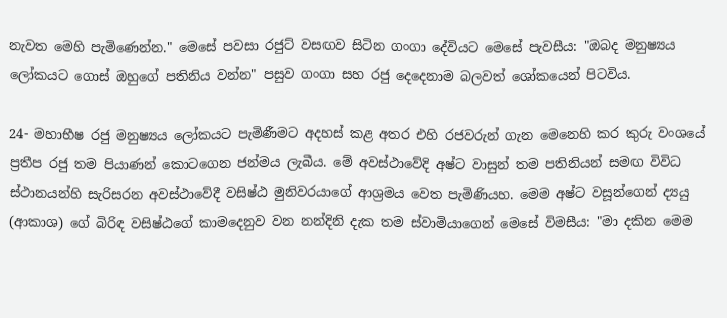නැවත මෙහි පැමිණෙන්න." මෙසේ පවසා රජුට් වසඟව සිටින ගංගා දේවියට මෙසේ පැවසීය: "ඔබද මනුෂ්‍යය ලෝකයට ගොස් ඔහුගේ පතිනිය වන්න" පසුව ගංගා සහ රජු දෙදෙනාම බලවත් ශෝකයෙන් පිටවිය.

24- මහාභීෂ රජු මනුෂ්‍යය ලෝකයට පැමිණීමට අදහස් කළ අතර එහි රජවරුන් ගැන මෙනෙහි කර කුරු වංශයේ ප්‍රතීප රජු තම පියාණන් කොටගෙන ජන්මය ලැබීය. මේ අවස්ථාවේදි අෂ්ට වාසුන් තම පතිනියන් සමඟ විවිධ ස්ථානයන්හි සැරිසරන අවස්ථාවේදී වසිෂ්ඨ මුනිවරයාගේ ආශ්‍රමය වෙත පැමිණියහ. මෙම අෂ්ට වසූන්ගෙන් ද්‍යයු (ආකාශ) ගේ බිරිඳ වසිෂ්ඨගේ කාමදෙනුව වන නන්දිනි දැක තම ස්වාමියාගෙන් මෙසේ විමසීය: "මා දකින මෙම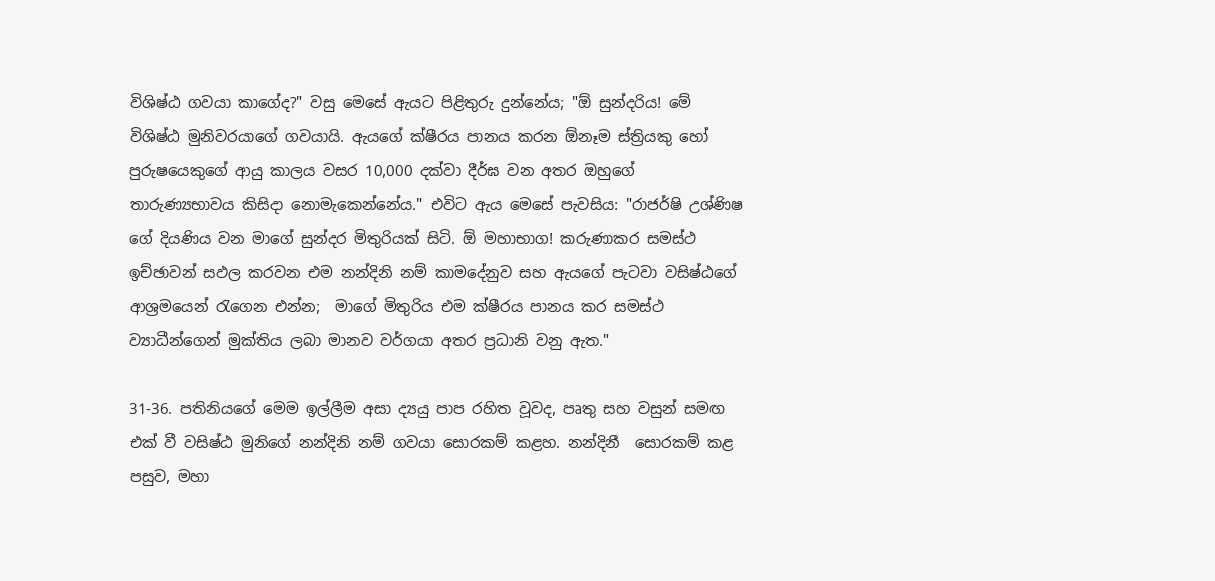විශිෂ්ඨ ගවයා කාගේද?" වසු මෙසේ ඇයට පිළිතුරු දුන්නේය; "ඕ සුන්දරිය! මේ විශිෂ්ඨ මුනිවරයාගේ ගවයායි. ඇයගේ ක්ෂීරය පානය කරන ඕනෑම ස්ත්‍රියකු හෝ පුරුෂයෙකුගේ ආයු කාලය වසර 10,000 දක්වා දීර්ඝ වන අතර ඔහුගේ තාරුණ්‍යභාවය කිසිදා නොමැකෙන්නේය." එවිට ඇය මෙසේ පැවසිය: "රාජර්ෂි උශ්ණිෂ ගේ දියණිය වන මාගේ සුන්දර මිතුරියක් සිටි. ඕ මහාභාග! කරුණාකර සමස්ථ ඉච්ඡාවන් සඵල කරවන එම නන්දිනි නම් කාමදේනුව සහ ඇයගේ පැටවා වසිෂ්ඨගේ ආශ්‍රමයෙන් රැගෙන එන්න;  මාගේ මිතුරිය එම ක්ෂීරය පානය කර සමස්ථ ව්‍යාධීන්ගෙන් මුක්තිය ලබා මානව වර්ගයා අතර ප්‍රධානි වනු ඇත."

31-36. පතිනියගේ මෙම ඉල්ලීම අසා ද්‍යයු පාප රහිත වූවද, පෘතු සහ වසුන් සමඟ එක් වී වසිෂ්ඨ මුනිගේ නන්දිනි නම් ගවයා සොරකම් කළහ. නන්දිනී  සොරකම් කළ පසුව, මහා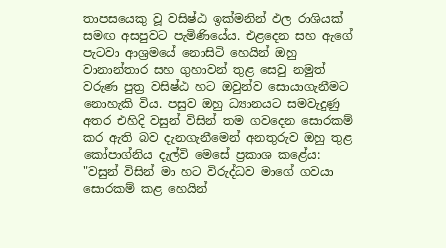තාපසයෙකු වූ වසිෂ්ඨ ඉක්මනින් ඵල රාශියක් සමඟ අසපුවට පැමිණියේය. එළදෙන සහ ඇගේ පැටවා ආශ්‍රමයේ නොසිටි හෙයින් ඔහු වානාන්තාර සහ ගුහාවන් තුළ සෙවු නමුත් වරුණ පුත්‍ර වසිෂ්ඨ හට ඔවුන්ව සොයාගැනීමට නොහැකි විය. පසුව ඔහු ධ්‍යානයට සමවැදුණු අතර එහිදි වසුන් විසින් තම ගවදෙන සොරකම් කර ඇති බව දැනගැනීමෙන් අනතුරුව ඔහු තුළ කෝපාග්නිය දැල්වි මෙසේ ප්‍රකාශ කළේය: "වසුන් විසින් මා හට විරුද්ධව මාගේ ගවයා සොරකම් කළ හෙයින්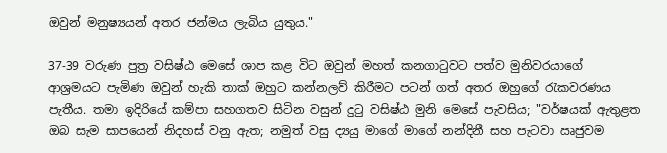ඔවුන් මනුෂ්‍යයන් අතර ජන්මය ලැබිය යුතුය."

37-39 වරුණ පුත්‍ර වසිෂ්ඨ මෙසේ ශාප කළ විට ඔවුන් මහත් කනගාටුවට පත්ව මුනිවරයාගේ ආශ්‍රමයට පැමිණ ඔවුන් හැකි තාක් ඔහුට කන්නලව් කිරීමට පටන් ගත් අතර ඔහුගේ රැකවරණය පැතීය. තමා ඉදිරියේ කම්පා සහගතව සිටින වසුන් දුටු වසිෂ්ඨ මුනි මෙසේ පැවසිය; "වර්ෂයක් ඇතුළත ඔබ සැම සාපයෙන් නිදහස් වනු ඇත; නමුත් වසු ද්‍යයු මාගේ මාගේ නන්දිනී සහ පැටවා ඍජුවම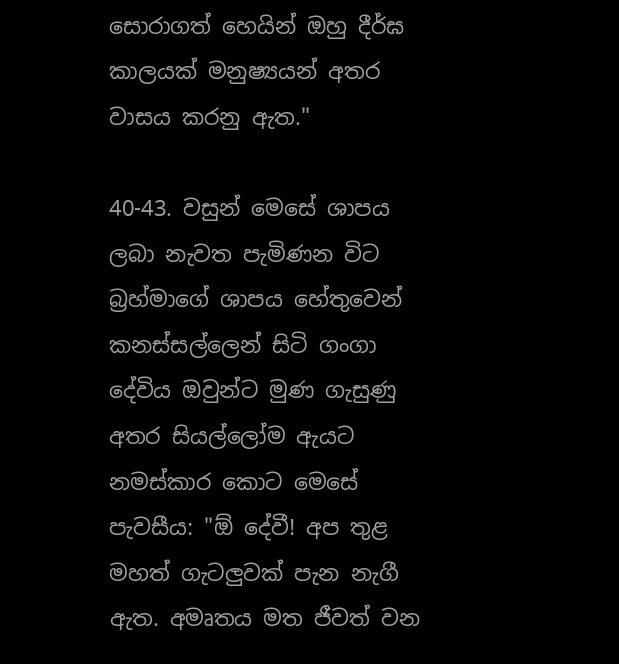සොරාගත් හෙයින් ඔහු දීර්ඝ කාලයක් මනුෂ්‍යයන් අතර වාසය කරනු ඇත."

40-43. වසුන් මෙසේ ශාපය ලබා නැවත පැමිණන විට බ්‍රහ්මාගේ ශාපය හේතුවෙන් කනස්සල්ලෙන් සිටි ගංගා දේවිය ඔවුන්ට මුණ ගැසුණු අතර සියල්ලෝම ඇයට නමස්කාර කොට මෙසේ පැවසීය: "ඕ දේවී! අප තුළ මහත් ගැටලුවක් පැන නැගී ඇත. අමෘතය මත ජීවත් වන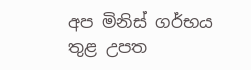අප මිනිස් ගර්භය තුළ උපත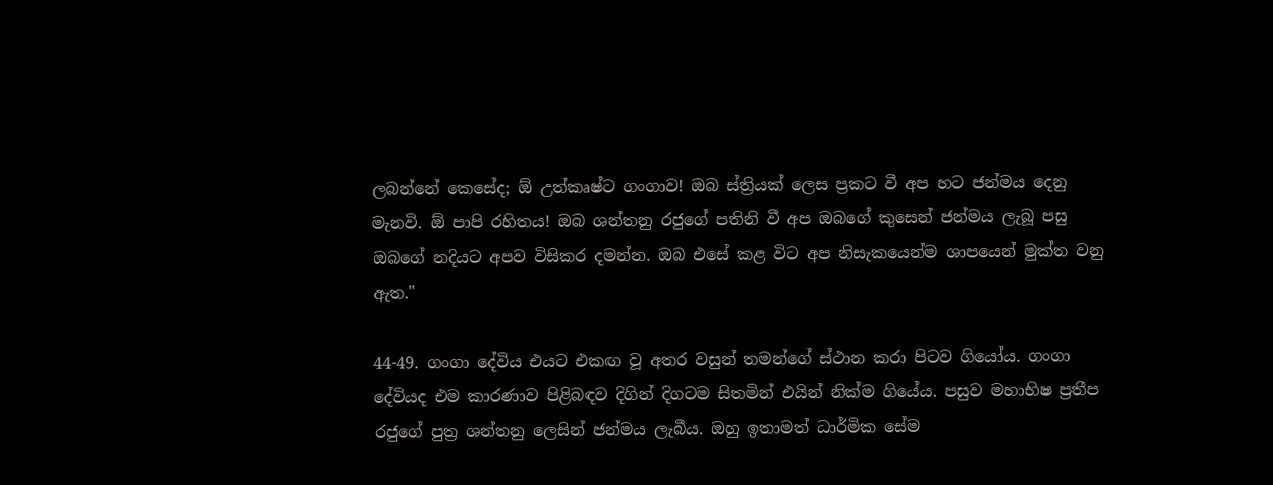ලබන්නේ කෙසේද; ඕ උත්කෘෂ්ට ගංගාව! ඔබ ස්ත්‍රියක් ලෙස ප්‍රකට වී අප හට ජන්මය දෙනු මැනවි. ඕ පාපි රහිතය! ඔබ ශන්තනු රජුගේ පතිනි වී අප ඔබගේ කුසෙන් ජන්මය ලැබූ පසු ඔබගේ නදියට අපව විසිකර දමන්න. ඔබ එසේ කළ විට අප නිසැකයෙන්ම ශාපයෙන් මුක්ත වනු ඇත."

44-49. ගංගා දේවිය එයට එකඟ වූ අතර වසුන් තමන්ගේ ස්ථාන කරා පිටව ගියෝය. ගංගා දේවියද එම කාරණාව පිළිබඳව දිගින් දිගටම සිතමින් එයින් නික්ම ගියේය. පසුව මහාභිෂ ප්‍රතීප රජුගේ පුත්‍ර ශන්තනු ලෙසින් ජන්මය ලැබීය. ඔහු ඉතාමත් ධාර්මික සේම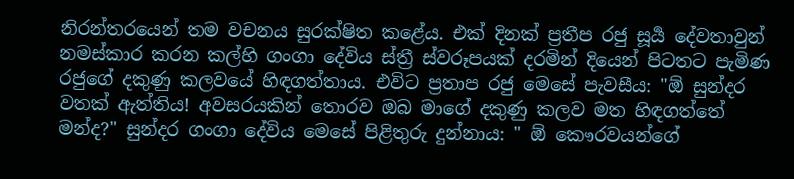නිරන්තරයෙන් තම වචනය සුරක්ෂිත කළේය. එක් දිනක් ප්‍රතීප රජු සූර්‍ය දේවතාවුන් නමස්කාර කරන කල්හි ගංගා දේවිය ස්ත්‍රී ස්වරූපයක් දරමින් දියෙන් පිටතට පැමිණ රජුගේ දකුණු කලවයේ හිඳගත්තාය. එවිට ප්‍රතාප රජු මෙසේ පැවසීය: "ඕ සුන්දර වතක් ඇත්තිය! අවසරයකින් තොරව ඔබ මාගේ දකුණු කලව මත හිඳගත්තේ මන්ද?" සුන්දර ගංගා දේවිය මෙසේ පිළිතුරු දුන්නාය: " ඕ කෞරවයන්ගේ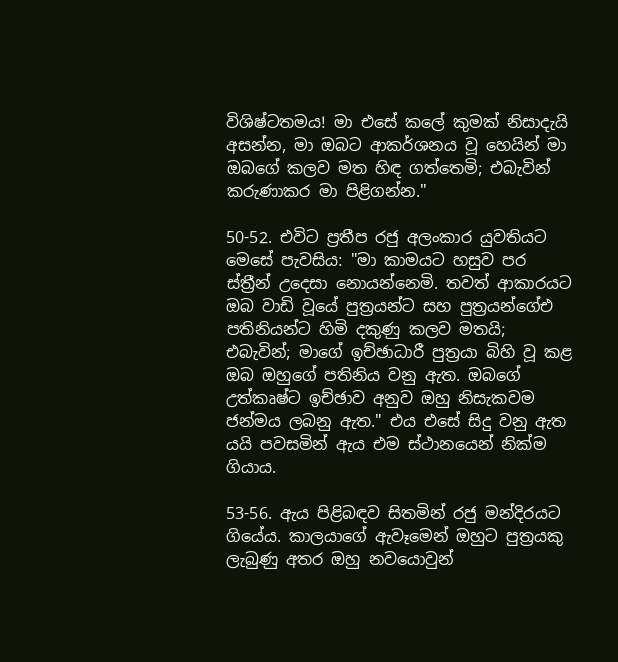විශිෂ්ටතමය! මා එසේ කලේ කුමක් නිසාදැයි අසන්න, මා ඔබට ආකර්ශනය වූ හෙයින් මා ඔබගේ කලව මත හිඳ ගත්තෙමි; එබැවින් කරුණාකර මා පිළිගන්න."

50-52. එවිට ප්‍රතීප රජු අලංකාර යුවතියට මෙසේ පැවසිය: "මා කාමයට හසුව පර ස්ත්‍රීන් උදෙසා නොයන්නෙමි. තවත් ආකාරයට ඔබ වාඩි වූයේ පුත්‍රයන්ට සහ පුත්‍රයන්ගේඑ පතිනියන්ට හිමි දකුණු කලව මතයි; එබැවින්; මාගේ ඉච්ඡාධාරී පුත්‍රයා බිහි වූ කළ ඔබ ඔහුගේ පතිනිය වනු ඇත. ඔබගේ උත්කෘෂ්ට ඉච්ඡාව අනුව ඔහු නිසැකවම ජන්මය ලබනු ඇත." එය එසේ සිදු වනු ඇත යයි පවසමින් ඇය එම ස්ථානයෙන් නික්ම ගියාය.

53-56. ඇය පිළිබඳව සිතමින් රජු මන්දිරයට ගියේය. කාලයාගේ ඇවෑමෙන් ඔහුට පුත්‍රයකු ලැබුණු අතර ඔහු නවයොවුන්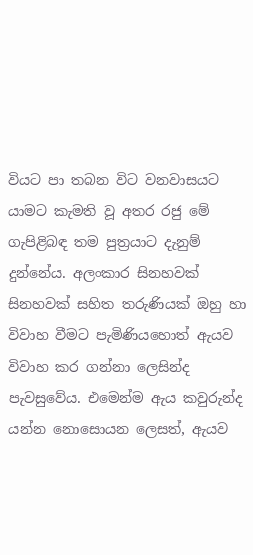වියට පා තබන විට වනවාසයට යාමට කැමති වූ අතර රජු මේ ගැපිළිබඳ තම පුත්‍රයාට දැනුම් දුන්නේය. අලංකාර සිනහවක් සිනහවක් සහිත තරුණියක් ඔහු හා විවාහ වීමට පැමිණියහොත් ඇයව විවාහ කර ගන්නා ලෙසින්ද පැවසුවේය. එමෙන්ම ඇය කවුරුන්ද යන්න නොසොයන ලෙසත්, ඇයව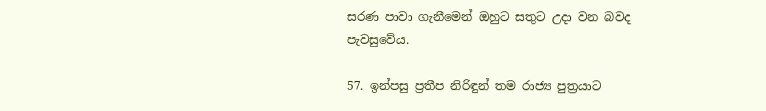සරණ පාවා ගැනීමෙන් ඔහුට සතුට උදා වන බවද පැවසුවේය.

57. ඉන්පසු ප්‍රතීප නිරිඳුන් තම රාජ්‍ය පුත්‍රයාට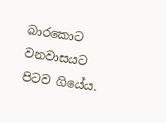බාරකොට වනවාසයට පිටව ගියේය.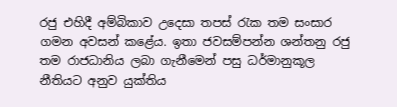රජු එහිදී අම්බිකාව උදෙසා තපස් රැක තම සංසාර ගමන අවසන් කළේය. ඉතා ජවසම්පන්න ශන්තනු රජු තම රාජධානිය ලබා ගැනීමෙන් පසු ධර්මානුකූල නීතියට අනුව යුක්තිය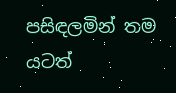පසිඳලමින් තම යටත්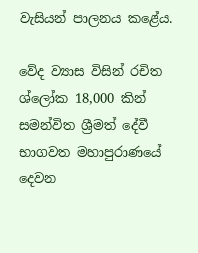වැසියන් පාලනය කළේය.

වේද ව්‍යාස විසින් රචිත ශ්ලෝක 18,000 කින් සමන්විත ශ්‍රීමත් දේවී භාගවත මහාපුරාණයේ දෙවන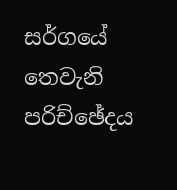සර්ගයේ තෙවැනි පරිච්ඡේදය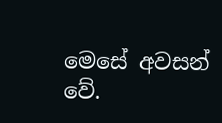මෙසේ අවසන් වේ.